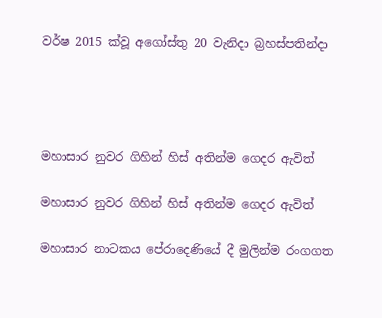වර්ෂ 2015 ක්වූ අගෝස්තු 20 වැනිදා බ්‍රහස්පතින්දා




මහාසාර නුවර ගිහින් හිස් අතින්ම ගෙදර ඇවිත්

මහාසාර නුවර ගිහින් හිස් අතින්ම ගෙදර ඇවිත්

මහාසාර නාටකය පේරාදෙණියේ දී මුලින්ම රංගගත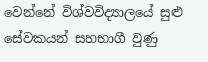වෙන්නේ විශ්වවිද්‍යාලයේ සුළු සේවකයන් සහභාගී වුණු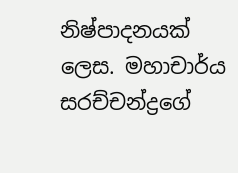නිෂ්පාදනයක් ලෙස. මහාචාර්ය සරච්චන්ද්‍රගේ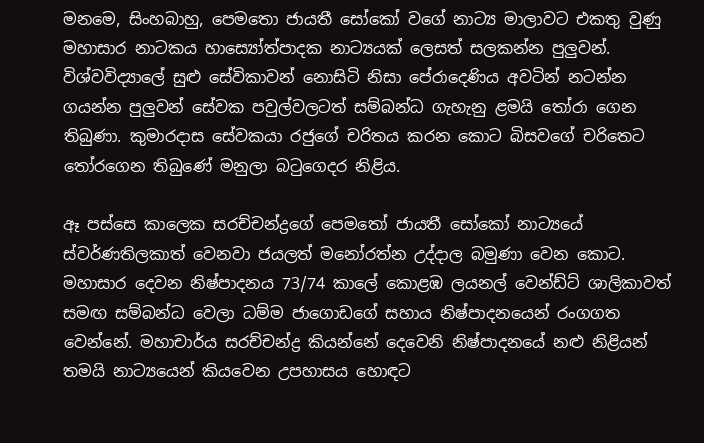මනමෙ, සිංහබාහු, පෙමතො ජායතී සෝකෝ වගේ නාට්‍ය මාලාවට එකතු වුණු මහාසාර නාටකය හාස්‍යෝත්පාදක නාට්‍යයක් ලෙසත් සලකන්න පුලුවන්. විශ්වවිද්‍යාලේ සුළු සේවිකාවන් නොසිටි නිසා පේරාදෙණිය අවටින් නටන්න ගයන්න පුලුවන් සේවක පවුල්වලටත් සම්බන්ධ ගැහැනු ළමයි තෝරා ගෙන තිබුණා. කුමාරදාස සේවකයා රජුගේ චරිතය කරන කොට බිසවගේ චරිතෙට තෝරගෙන තිබුණේ මනුලා බටුගෙදර නිළිය.

ඈ පස්සෙ කාලෙක සරච්චන්ද්‍රගේ පෙමතෝ ජායතී සෝකෝ නාට්‍යයේ ස්වර්ණතිලකාත් වෙනවා ජයලත් මනෝරත්න උද්දාල බමුණා වෙන කොට. මහාසාර දෙවන නිෂ්පාදනය 73/74 කාලේ කොළඹ ලයනල් වෙන්ඩ්ට් ශාලිකාවත් සමඟ සම්බන්ධ වෙලා ධම්ම ජාගොඩගේ සහාය නිෂ්පාදනයෙන් රංගගත වෙන්නේ. මහාචාර්ය සරච්චන්ද්‍ර කියන්නේ දෙවෙනි නිෂ්පාදනයේ නළු නිළියන් තමයි නාට්‍යයෙන් කියවෙන උපහාසය හොඳට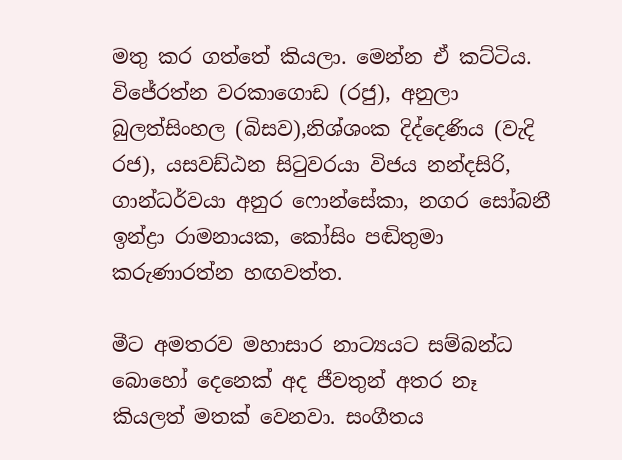මතු කර ගත්තේ කියලා. මෙන්න ඒ කට්ටිය. විජේරත්න වරකාගොඩ (රජු), අනුලා බුලත්සිංහල (බිසව),නිශ්ශංක දිද්දෙණිය (වැදි රජ), යසවඩ්ඨන සිටුවරයා විජය නන්දසිරි, ගාන්ධර්වයා අනුර ෆොන්සේකා, නගර සෝබනී ඉන්ද්‍රා රාමනායක, කෝසිං පඬිතුමා කරුණාරත්න හඟවත්ත.

මීට අමතරව මහාසාර නාට්‍යයට සම්බන්ධ බොහෝ දෙනෙක් අද ජීවතුන් අතර නෑ කියලත් මතක් වෙනවා. සංගීතය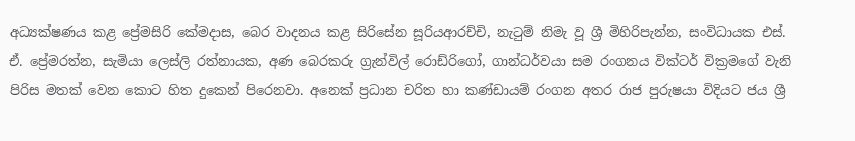අධ්‍යක්ෂණය කළ ප්‍රේමසිරි කේමදාස, බෙර වාදනය කළ සිරිසේන සූරියආරච්චි, නැටුම් නිමැ වූ ශ්‍රී මිහිරිපැන්න, සංවිධායක එස්. ඒ. ප්‍රේමරත්න, සැමියා ලෙස්ලි රත්නායක, අණ බෙරකරු ග්‍රැන්විල් රොඩ්රිගෝ, ගාන්ධර්වයා සම රංගනය වික්ටර් වික්‍රමගේ වැනි පිරිස මතක් වෙන කොට හිත දුකෙන් පිරෙනවා. අනෙක් ප්‍රධාන චරිත හා කණ්ඩායම් රංගන අතර රාජ පුරුෂයා විදියට ජය ශ්‍රී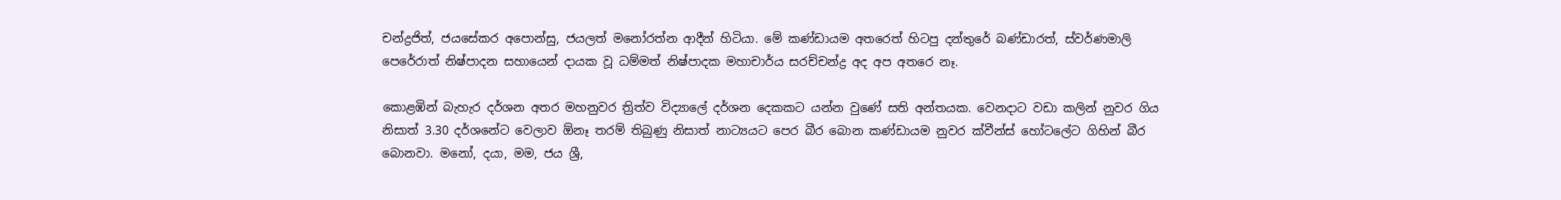චන්ද්‍රජිත්, ජයසේකර අපොන්සු, ජයලත් මනෝරත්න ආදීන් හිටියා. මේ කණ්ඩායම අතරෙත් හිටපු දන්තුරේ බණ්ඩාරත්, ස්වර්ණමාලි පෙරේරාත් නිෂ්පාදන සහායෙන් දායක වූ ධම්මත් නිෂ්පාදක මහාචාර්ය සරච්චන්ද්‍ර අද අප අතරෙ නෑ.

කොළඹින් බැහැර දර්ශන අතර මහනුවර ත්‍රිත්ව විද්‍යාලේ දර්ශන දෙකකට යන්න වුණේ සති අන්තයක. වෙනදාට වඩා කලින් නුවර ගිය නිසාත් 3.30 දර්ශනේට වෙලාව ඕනෑ තරම් තිබුණු නිසාත් නාට්‍යයට පෙර බීර බොන කණ්ඩායම නුවර ක්වීන්ස් හෝටලේට ගිහින් බීර බොනවා. මනෝ, දයා, මම, ජය ශ්‍රී,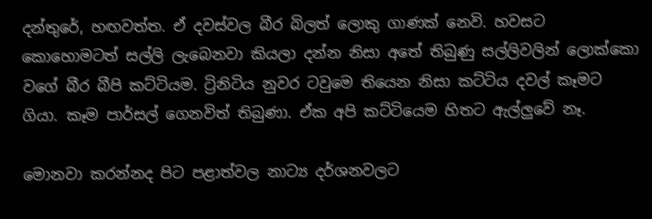දන්තුරේ, හඟවත්ත. ඒ දවස්වල බීර බිලත් ලොකු ගාණක් නෙවි. හවසට කොහොමටත් සල්ලි ලැබෙනවා කියලා දන්න නිසා අතේ තිබුණු සල්ලිවලින් ලොක්කො වගේ බීර බීපි කට්ටියම. ට්‍රිනිටිය නුවර ටවුමෙ තියෙන නිසා කට්ටිය දවල් කෑමට ගියා. කෑම පාර්සල් ගෙනවිත් තිබුණා. ඒක අපි කට්ටියෙම හිතට ඇල්ලුවේ නෑ.

මොනවා කරන්නද පිට පළාත්වල නාට්‍ය දර්ශනවලට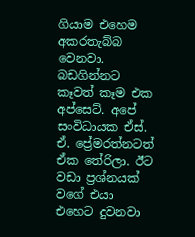ගියාම එහෙම අකරතැබ්බ වෙනවා. බඩගින්නට කෑවත් කෑම එක අප්සෙට්. අපේ සංවිධායක ඒස්. ඒ. ප්‍රේමරත්නටත් ඒක තේරිලා. ඊට වඩා ප්‍රශ්නයක් වගේ එයා එහෙට දුවනවා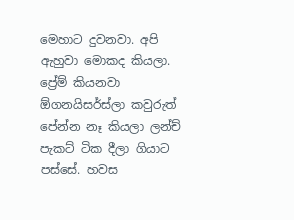මෙහාට දුවනවා. අපි ඇහුවා මොකද කියලා. ප්‍රේම් කියනවා ඕගනයිසර්ස්ලා කවුරුත් පේන්න නෑ කියලා ලන්ච් පැකට් ටික දීලා ගියාට පස්සේ. හවස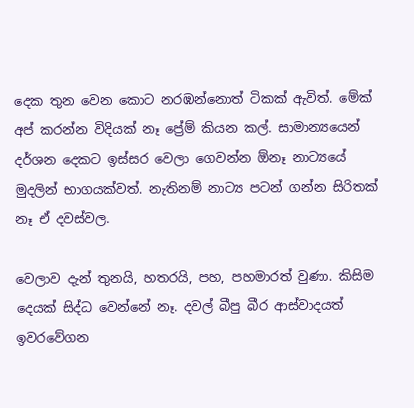දෙක තුන වෙන කොට නරඹන්නොත් ටිකක් ඇවිත්. මේක් අප් කරන්න විදියක් නෑ ප්‍රේම් කියන කල්. සාමාන්‍යයෙන් දර්ශන දෙකට ඉස්සර වෙලා ගෙවන්න ඕනෑ නාට්‍යයේ මුදලින් භාගයක්වත්. නැතිනම් නාට්‍ය පටන් ගන්න සිරිතක් නෑ ඒ දවස්වල.

වෙලාව දැන් තුනයි, හතරයි, පහ, පහමාරත් වුණා. කිසිම දෙයක් සිද්ධ වෙන්නේ නෑ. දවල් බීපු බීර ආස්වාදයත් ඉවරවේගන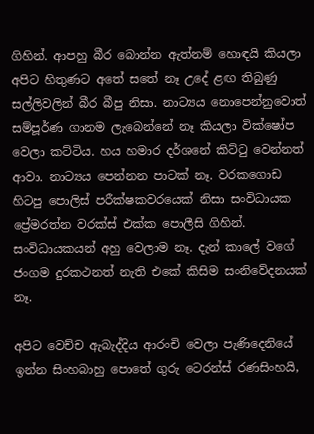ගිහින්. ආපහු බීර බොන්න ඇත්නම් හොඳයි කියලා අපිට හිතුණට අතේ සතේ නෑ උදේ ළඟ තිබුණු සල්ලිවලින් බීර බීපු නිසා. නාට්‍යය නොපෙන්නුවොත් සම්පූර්ණ ගානම ලැබෙන්නේ නෑ කියලා වික්ෂෝප වෙලා කට්ටිය. හය හමාර දර්ශනේ කිට්ටු වෙන්නත් ආවා. නාට්‍යය පෙන්නන පාටක් නෑ. වරකගොඩ හිටපු පොලිස් පරීක්ෂකවරයෙක් නිසා සංවිධායක ප්‍රේමරත්න වරක්ස් එක්ක පොලීසි ගිහින්. සංවිධායකයන් අහු වෙලාම නෑ. දැන් කාලේ වගේ ජංගම දුරකථනත් නැති එකේ කිසිම සංනිවේදනයක් නෑ.

අපිට වෙච්ච ඇබැද්දිය ආරංචි වෙලා පැණිදෙනියේ ඉන්න සිංහබාහු පොතේ ගුරු ටෙරන්ස් රණසිංහයි,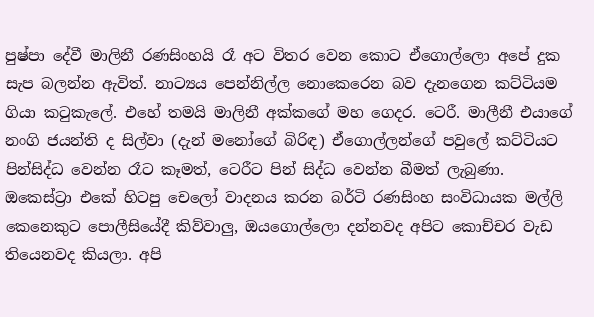පුෂ්පා දේවී මාලිනී රණසිංහයි රෑ අට විතර වෙන කොට ඒගොල්ලො අපේ දුක සැප බලන්න ඇවිත්. නාට්‍යය පෙන්නිල්ල නොකෙරෙන බව දැනගෙන කට්ටියම ගියා කටුකැලේ. එහේ තමයි මාලිනී අක්කගේ මහ ගෙදර. ටෙරී. මාලීනී එයාගේ නංගි ජයන්ති ද සිල්වා (දැන් මනෝගේ බිරිඳ) ඒගොල්ලන්ගේ පවුලේ කට්ටියට පින්සිද්ධ වෙන්න රෑට කෑමත්, ටෙරීට පින් සිද්ධ වෙන්න බීමත් ලැබුණා. ඔකෙස්ට්‍රා එකේ හිටපු චෙලෝ වාදනය කරන බර්ටි රණසිංහ සංවිධායක මල්ලි කෙනෙකුට පොලීසියේදී කිව්වාලු, ඔයගොල්ලො දන්නවද අපිට කොච්චර වැඩ තියෙනවද කියලා. අපි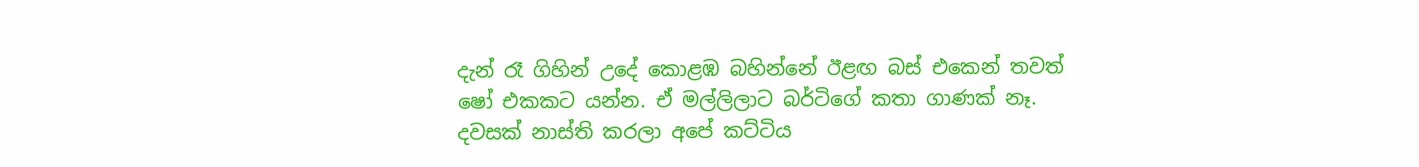දැන් රෑ ගිහින් උදේ කොළඹ බහින්නේ ඊළඟ බස් එකෙන් තවත් ෂෝ එකකට යන්න. ඒ මල්ලිලාට බර්ටිගේ කතා ගාණක් නෑ. දවසක් නාස්ති කරලා අපේ කට්ටිය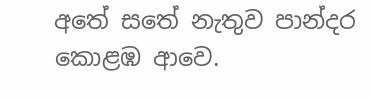අතේ සතේ නැතුව පාන්දර කොළඹ ආවෙ.